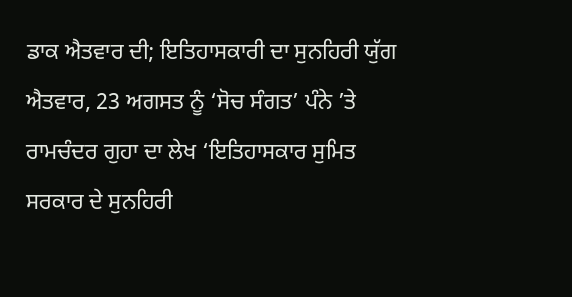ਡਾਕ ਐਤਵਾਰ ਦੀ; ਇਤਿਹਾਸਕਾਰੀ ਦਾ ਸੁਨਹਿਰੀ ਯੁੱਗ
ਐਤਵਾਰ, 23 ਅਗਸਤ ਨੂੰ ‘ਸੋਚ ਸੰਗਤ’ ਪੰਨੇ ’ਤੇ ਰਾਮਚੰਦਰ ਗੁਹਾ ਦਾ ਲੇਖ ‘ਇਤਿਹਾਸਕਾਰ ਸੁਮਿਤ ਸਰਕਾਰ ਦੇ ਸੁਨਹਿਰੀ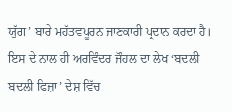ਯੁੱਗ’ ਬਾਰੇ ਮਹੱਤਵਪੂਰਨ ਜਾਣਕਾਰੀ ਪ੍ਰਦਾਨ ਕਰਦਾ ਹੈ। ਇਸ ਦੇ ਨਾਲ ਹੀ ਅਰਵਿੰਦਰ ਜੌਹਲ ਦਾ ਲੇਖ ‘ਬਦਲੀ ਬਦਲੀ ਫਿਜ਼ਾ’ ਦੇਸ਼ ਵਿੱਚ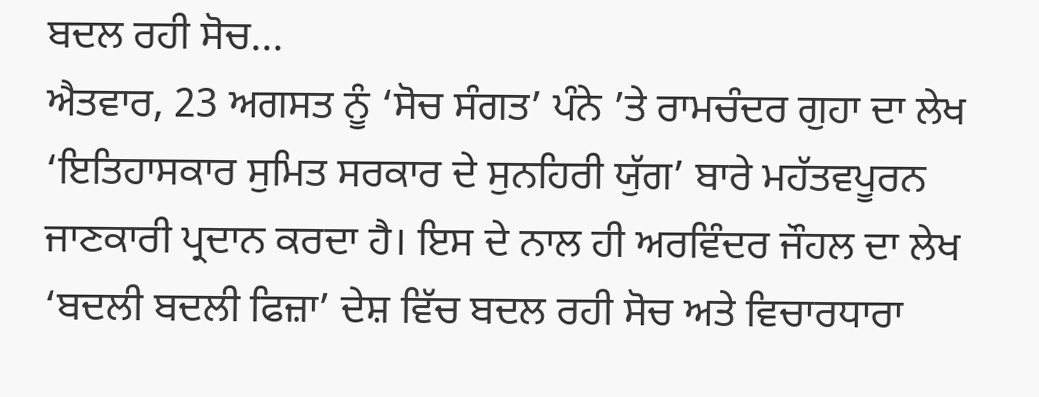ਬਦਲ ਰਹੀ ਸੋਚ...
ਐਤਵਾਰ, 23 ਅਗਸਤ ਨੂੰ ‘ਸੋਚ ਸੰਗਤ’ ਪੰਨੇ ’ਤੇ ਰਾਮਚੰਦਰ ਗੁਹਾ ਦਾ ਲੇਖ ‘ਇਤਿਹਾਸਕਾਰ ਸੁਮਿਤ ਸਰਕਾਰ ਦੇ ਸੁਨਹਿਰੀ ਯੁੱਗ’ ਬਾਰੇ ਮਹੱਤਵਪੂਰਨ ਜਾਣਕਾਰੀ ਪ੍ਰਦਾਨ ਕਰਦਾ ਹੈ। ਇਸ ਦੇ ਨਾਲ ਹੀ ਅਰਵਿੰਦਰ ਜੌਹਲ ਦਾ ਲੇਖ ‘ਬਦਲੀ ਬਦਲੀ ਫਿਜ਼ਾ’ ਦੇਸ਼ ਵਿੱਚ ਬਦਲ ਰਹੀ ਸੋਚ ਅਤੇ ਵਿਚਾਰਧਾਰਾ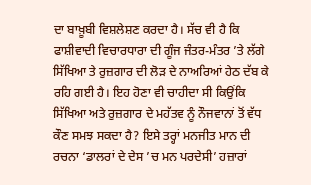ਦਾ ਬਾਖ਼ੂਬੀ ਵਿਸ਼ਲੇਸ਼ਣ ਕਰਦਾ ਹੈ। ਸੱਚ ਵੀ ਹੈ ਕਿ ਫਾਸ਼ੀਵਾਦੀ ਵਿਚਾਰਧਾਰਾ ਦੀ ਗੂੰਜ ਜੰਤਰ-ਮੰਤਰ ’ਤੇ ਲੱਗੇ ਸਿੱਖਿਆ ਤੇ ਰੁਜ਼ਗਾਰ ਦੀ ਲੋੜ ਦੇ ਨਾਅਰਿਆਂ ਹੇਠ ਦੱਬ ਕੇ ਰਹਿ ਗਈ ਹੈ। ਇਹ ਹੋਣਾ ਵੀ ਚਾਹੀਦਾ ਸੀ ਕਿਉਂਕਿ ਸਿੱਖਿਆ ਅਤੇ ਰੁਜ਼ਗਾਰ ਦੇ ਮਹੱਤਵ ਨੂੰ ਨੌਜਵਾਨਾਂ ਤੋਂ ਵੱਧ ਕੌਣ ਸਮਝ ਸਕਦਾ ਹੈ? ਇਸੇ ਤਰ੍ਹਾਂ ਮਨਜੀਤ ਮਾਨ ਦੀ ਰਚਨਾ ‘ਡਾਲਰਾਂ ਦੇ ਦੇਸ ’ਚ ਮਨ ਪਰਦੇਸੀ’ ਹਜ਼ਾਰਾਂ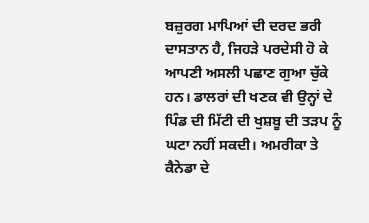ਬਜ਼ੁਰਗ ਮਾਪਿਆਂ ਦੀ ਦਰਦ ਭਰੀ ਦਾਸਤਾਨ ਹੈ, ਜਿਹੜੇ ਪਰਦੇਸੀ ਹੋ ਕੇ ਆਪਣੀ ਅਸਲੀ ਪਛਾਣ ਗੁਆ ਚੁੱਕੇ ਹਨ। ਡਾਲਰਾਂ ਦੀ ਖਣਕ ਵੀ ਉਨ੍ਹਾਂ ਦੇ ਪਿੰਡ ਦੀ ਮਿੱਟੀ ਦੀ ਖੁਸ਼ਬੂ ਦੀ ਤੜਪ ਨੂੰ ਘਟਾ ਨਹੀਂ ਸਕਦੀ। ਅਮਰੀਕਾ ਤੇ ਕੈਨੇਡਾ ਦੇ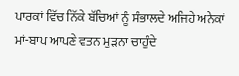ਪਾਰਕਾਂ ਵਿੱਚ ਨਿੱਕੇ ਬੱਚਿਆਂ ਨੂੰ ਸੰਭਾਲਦੇ ਅਜਿਹੇ ਅਨੇਕਾਂ ਮਾਂ-ਬਾਪ ਆਪਣੇ ਵਤਨ ਮੁੜਨਾ ਚਾਹੁੰਦੇ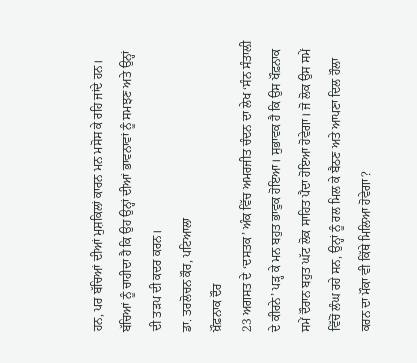ਹਨ, ਪਰ ਬੱਚਿਆਂ ਦੀਆਂ ਮੁਸ਼ਕਿਲਾਂ ਕਾਰਨ ਮਨ ਮਸੋਸ ਕੇ ਰਹਿ ਜਾਂਦੇ ਹਨ। ਬੱਚਿਆਂ ਨੂੰ ਚਾਹੀਦਾ ਹੈ ਕਿ ਉਹ ਉਨ੍ਹਾਂ ਦੀਆਂ ਭਾਵਨਾਵਾਂ ਨੂੰ ਸਮਝਣ ਅਤੇ ਉਨ੍ਹਾਂ ਦੀ ਤੜਪ ਦੀ ਕਦਰ ਕਰਨ।
ਡਾ. ਤਰਲੋਚਨ ਕੌਰ, ਪਟਿਆਲਾ
ਖ਼ੌਫ਼ਨਾਕ ਦੌਰ
23 ਅਗਸਤ ਦੇ ‘ਦਸਤਕ’ ਅੰਕ ਵਿੱਚ ਅਮਰਜੀਤ ਚੰਦਨ ਦਾ ਲੇਖ ‘ਸੰਨ ਸੰਤਾਲ਼ੀ ਦੇ ਕੀਰਨੇ’ ਪੜ੍ਹ ਕੇ ਮਨ ਬਹੁਤ ਭਾਵੁਕ ਹੋਇਆ। ਸੁਭਾਵਕ ਹੈ ਕਿ ਉਸ ਖੌਫ਼ਨਾਕ ਸਮੇਂ ਦੌਰਾਨ ਬਹੁਤ ਘੱਟ ਲੋਕ ਸਾਹਿਤ ਪੈਦਾ ਹੋਇਆ ਹੋਵੇਗਾ। ਜੋ ਲੋਕ ਉਸ ਸਮੇਂ ਵਿੱਚੋਂ ਲੰਘ ਰਹੇ ਸਨ, ਉਨ੍ਹਾਂ ਨੂੰ ਰਲ ਮਿਲ ਕੇ ਬੈਠਣ ਅਤੇ ਆਪਣਾ ਦਿਲ ਹੌਲਾ ਕਰਨ ਦਾ ਮੌਕਾ ਵੀ ਕਿੱਥੇ ਮਿਲਿਆ ਹੋਵੇਗਾ?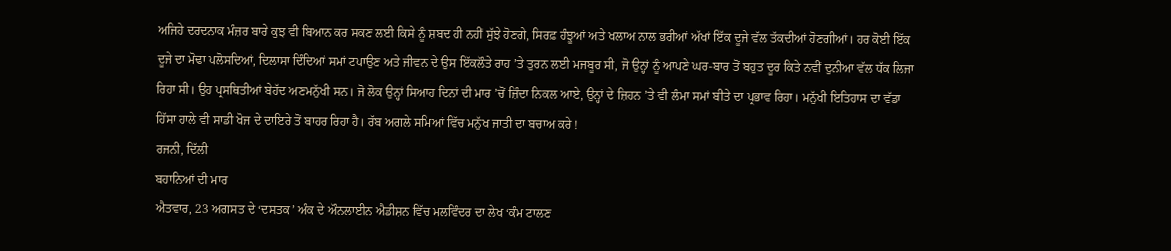ਅਜਿਹੇ ਦਰਦਨਾਕ ਮੰਜ਼ਰ ਬਾਰੇ ਕੁਝ ਵੀ ਬਿਆਨ ਕਰ ਸਕਣ ਲਈ ਕਿਸੇ ਨੂੰ ਸ਼ਬਦ ਹੀ ਨਹੀਂ ਸੁੱਝੇ ਹੋਣਗੇ, ਸਿਰਫ਼ ਹੰਝੂਆਂ ਅਤੇ ਖਲਾਅ ਨਾਲ ਭਰੀਆਂ ਅੱਖਾਂ ਇੱਕ ਦੂਜੇ ਵੱਲ ਤੱਕਦੀਆਂ ਹੋਣਗੀਆਂ। ਹਰ ਕੋਈ ਇੱਕ ਦੂਜੇ ਦਾ ਮੋਢਾ ਪਲੋਸਦਿਆਂ, ਦਿਲਾਸਾ ਦਿੰਦਿਆਂ ਸਮਾਂ ਟਪਾਉਣ ਅਤੇ ਜੀਵਨ ਦੇ ਉਸ ਇੱਕਲੌਤੇ ਰਾਹ ’ਤੇ ਤੁਰਨ ਲਈ ਮਜਬੂਰ ਸੀ, ਜੋ ਉਨ੍ਹਾਂ ਨੂੰ ਆਪਣੇ ਘਰ-ਬਾਰ ਤੋਂ ਬਹੁਤ ਦੂਰ ਕਿਤੇ ਨਵੀਂ ਦੁਨੀਆ ਵੱਲ ਧੱਕ ਲਿਜਾ ਰਿਹਾ ਸੀ। ਉਹ ਪ੍ਰਸਥਿਤੀਆਂ ਬੇਹੱਦ ਅਣਮਨੁੱਖੀ ਸਨ। ਜੋ ਲੋਕ ਉਨ੍ਹਾਂ ਸਿਆਹ ਦਿਨਾਂ ਦੀ ਮਾਰ ’ਚੋਂ ਜ਼ਿੰਦਾ ਨਿਕਲ ਆਏ, ਉਨ੍ਹਾਂ ਦੇ ਜ਼ਿਹਨ ’ਤੇ ਵੀ ਲੰਮਾ ਸਮਾਂ ਬੀਤੇ ਦਾ ਪ੍ਰਭਾਵ ਰਿਹਾ। ਮਨੁੱਖੀ ਇਤਿਹਾਸ ਦਾ ਵੱਡਾ ਹਿੱਸਾ ਹਾਲੇ ਵੀ ਸਾਡੀ ਖੋਜ ਦੇ ਦਾਇਰੇ ਤੋਂ ਬਾਹਰ ਰਿਹਾ ਹੈ। ਰੱਬ ਅਗਲੇ ਸਮਿਆਂ ਵਿੱਚ ਮਨੁੱਖ ਜਾਤੀ ਦਾ ਬਚਾਅ ਕਰੇ !
ਰਜਨੀ, ਦਿੱਲੀ
ਬਹਾਨਿਆਂ ਦੀ ਮਾਰ
ਐਤਵਾਰ, 23 ਅਗਸਤ ਦੇ ‘ਦਸਤਕ’ ਅੰਕ ਦੇ ਔਨਲਾਈਨ ਐਡੀਸ਼ਨ ਵਿੱਚ ਮਲਵਿੰਦਰ ਦਾ ਲੇਖ ‘ਕੰਮ ਟਾਲਣ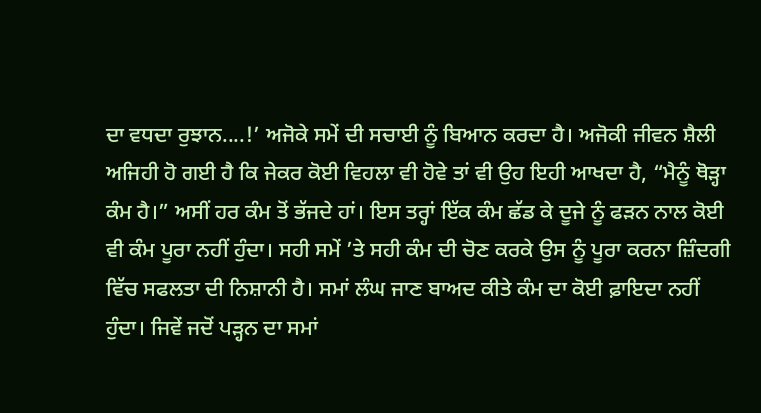ਦਾ ਵਧਦਾ ਰੁਝਾਨ....!’ ਅਜੋਕੇ ਸਮੇਂ ਦੀ ਸਚਾਈ ਨੂੰ ਬਿਆਨ ਕਰਦਾ ਹੈ। ਅਜੋਕੀ ਜੀਵਨ ਸ਼ੈਲੀ ਅਜਿਹੀ ਹੋ ਗਈ ਹੈ ਕਿ ਜੇਕਰ ਕੋਈ ਵਿਹਲਾ ਵੀ ਹੋਵੇ ਤਾਂ ਵੀ ਉਹ ਇਹੀ ਆਖਦਾ ਹੈ, “ਮੈਨੂੰ ਥੋੜ੍ਹਾ ਕੰਮ ਹੈ।” ਅਸੀਂ ਹਰ ਕੰਮ ਤੋਂ ਭੱਜਦੇ ਹਾਂ। ਇਸ ਤਰ੍ਹਾਂ ਇੱਕ ਕੰਮ ਛੱਡ ਕੇ ਦੂਜੇ ਨੂੰ ਫੜਨ ਨਾਲ ਕੋਈ ਵੀ ਕੰਮ ਪੂਰਾ ਨਹੀਂ ਹੁੰਦਾ। ਸਹੀ ਸਮੇਂ ’ਤੇ ਸਹੀ ਕੰਮ ਦੀ ਚੋਣ ਕਰਕੇ ਉਸ ਨੂੰ ਪੂਰਾ ਕਰਨਾ ਜ਼ਿੰਦਗੀ ਵਿੱਚ ਸਫਲਤਾ ਦੀ ਨਿਸ਼ਾਨੀ ਹੈ। ਸਮਾਂ ਲੰਘ ਜਾਣ ਬਾਅਦ ਕੀਤੇ ਕੰਮ ਦਾ ਕੋਈ ਫ਼ਾਇਦਾ ਨਹੀਂ ਹੁੰਦਾ। ਜਿਵੇਂ ਜਦੋਂ ਪੜ੍ਹਨ ਦਾ ਸਮਾਂ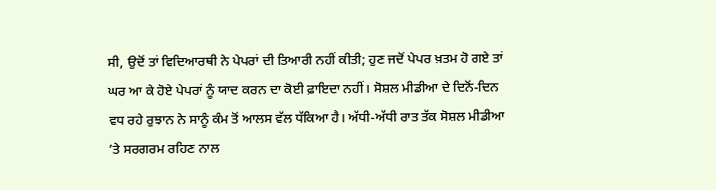ਸੀ, ਉਦੋਂ ਤਾਂ ਵਿਦਿਆਰਥੀ ਨੇ ਪੇਪਰਾਂ ਦੀ ਤਿਆਰੀ ਨਹੀਂ ਕੀਤੀ; ਹੁਣ ਜਦੋਂ ਪੇਪਰ ਖ਼ਤਮ ਹੋ ਗਏ ਤਾਂ ਘਰ ਆ ਕੇ ਹੋਏ ਪੇਪਰਾਂ ਨੂੰ ਯਾਦ ਕਰਨ ਦਾ ਕੋਈ ਫ਼ਾਇਦਾ ਨਹੀਂ। ਸੋਸ਼ਲ ਮੀਡੀਆ ਦੇ ਦਿਨੋਂ-ਦਿਨ ਵਧ ਰਹੇ ਰੁਝਾਨ ਨੇ ਸਾਨੂੰ ਕੰਮ ਤੋਂ ਆਲਸ ਵੱਲ ਧੱਕਿਆ ਹੈ। ਅੱਧੀ-ਅੱਧੀ ਰਾਤ ਤੱਕ ਸੋਸ਼ਲ ਮੀਡੀਆ ’ਤੇ ਸਰਗਰਮ ਰਹਿਣ ਨਾਲ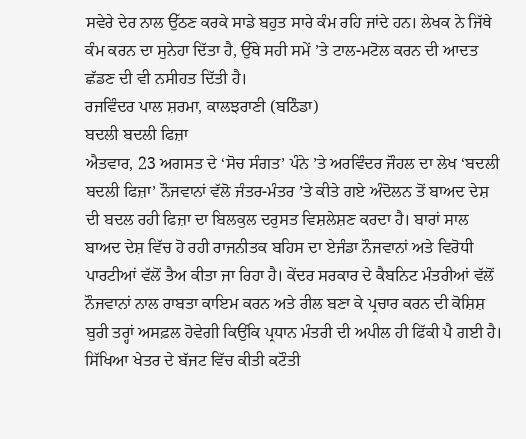ਸਵੇਰੇ ਦੇਰ ਨਾਲ ਉੱਠਣ ਕਰਕੇ ਸਾਡੇ ਬਹੁਤ ਸਾਰੇ ਕੰਮ ਰਹਿ ਜਾਂਦੇ ਹਨ। ਲੇਖਕ ਨੇ ਜਿੱਥੇ ਕੰਮ ਕਰਨ ਦਾ ਸੁਨੇਹਾ ਦਿੱਤਾ ਹੈ, ਉੱਥੇ ਸਹੀ ਸਮੇਂ ’ਤੇ ਟਾਲ-ਮਟੋਲ ਕਰਨ ਦੀ ਆਦਤ ਛੱਡਣ ਦੀ ਵੀ ਨਸੀਹਤ ਦਿੱਤੀ ਹੈ।
ਰਜਵਿੰਦਰ ਪਾਲ ਸ਼ਰਮਾ, ਕਾਲਝਰਾਣੀ (ਬਠਿੰਡਾ)
ਬਦਲੀ ਬਦਲੀ ਫਿਜ਼ਾ
ਐਤਵਾਰ, 23 ਅਗਸਤ ਦੇ ‘ਸੋਚ ਸੰਗਤ’ ਪੰਨੇ ’ਤੇ ਅਰਵਿੰਦਰ ਜੌਹਲ ਦਾ ਲੇਖ ‘ਬਦਲੀ ਬਦਲੀ ਫਿਜ਼ਾ’ ਨੌਜਵਾਨਾਂ ਵੱਲੋ ਜੰਤਰ-ਮੰਤਰ ’ਤੇ ਕੀਤੇ ਗਏ ਅੰਦੋਲਨ ਤੋਂ ਬਾਅਦ ਦੇਸ਼ ਦੀ ਬਦਲ ਰਹੀ ਫਿਜ਼ਾ ਦਾ ਬਿਲਕੁਲ ਦਰੁਸਤ ਵਿਸ਼ਲੇਸ਼ਣ ਕਰਦਾ ਹੈ। ਬਾਰਾਂ ਸਾਲ ਬਾਅਦ ਦੇਸ਼ ਵਿੱਚ ਹੋ ਰਹੀ ਰਾਜਨੀਤਕ ਬਹਿਸ ਦਾ ਏਜੰਡਾ ਨੌਜਵਾਨਾਂ ਅਤੇ ਵਿਰੋਧੀ ਪਾਰਟੀਆਂ ਵੱਲੋਂ ਤੈਅ ਕੀਤਾ ਜਾ ਰਿਹਾ ਹੈ। ਕੇਂਦਰ ਸਰਕਾਰ ਦੇ ਕੈਬਨਿਟ ਮੰਤਰੀਆਂ ਵੱਲੋਂ ਨੌਜਵਾਨਾਂ ਨਾਲ ਰਾਬਤਾ ਕਾਇਮ ਕਰਨ ਅਤੇ ਰੀਲ ਬਣਾ ਕੇ ਪ੍ਰਚਾਰ ਕਰਨ ਦੀ ਕੋਸ਼ਿਸ਼ ਬੁਰੀ ਤਰ੍ਹਾਂ ਅਸਫ਼ਲ ਹੋਵੇਗੀ ਕਿਉਂਕਿ ਪ੍ਰਧਾਨ ਮੰਤਰੀ ਦੀ ਅਪੀਲ ਹੀ ਫਿੱਕੀ ਪੈ ਗਈ ਹੈ। ਸਿੱਖਿਆ ਖੇਤਰ ਦੇ ਬੱਜਟ ਵਿੱਚ ਕੀਤੀ ਕਟੌਤੀ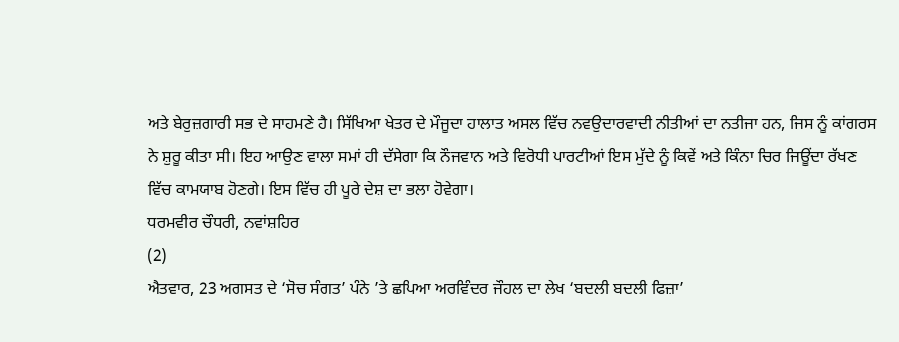ਅਤੇ ਬੇਰੁਜ਼ਗਾਰੀ ਸਭ ਦੇ ਸਾਹਮਣੇ ਹੈ। ਸਿੱਖਿਆ ਖੇਤਰ ਦੇ ਮੌਜੂਦਾ ਹਾਲਾਤ ਅਸਲ ਵਿੱਚ ਨਵਉਦਾਰਵਾਦੀ ਨੀਤੀਆਂ ਦਾ ਨਤੀਜਾ ਹਨ, ਜਿਸ ਨੂੰ ਕਾਂਗਰਸ ਨੇ ਸ਼ੁਰੂ ਕੀਤਾ ਸੀ। ਇਹ ਆਉਣ ਵਾਲਾ ਸਮਾਂ ਹੀ ਦੱਸੇਗਾ ਕਿ ਨੌਜਵਾਨ ਅਤੇ ਵਿਰੋਧੀ ਪਾਰਟੀਆਂ ਇਸ ਮੁੱਦੇ ਨੂੰ ਕਿਵੇਂ ਅਤੇ ਕਿੰਨਾ ਚਿਰ ਜਿਊਂਦਾ ਰੱਖਣ ਵਿੱਚ ਕਾਮਯਾਬ ਹੋਣਗੇ। ਇਸ ਵਿੱਚ ਹੀ ਪੂਰੇ ਦੇਸ਼ ਦਾ ਭਲਾ ਹੋਵੇਗਾ।
ਧਰਮਵੀਰ ਚੌਧਰੀ, ਨਵਾਂਸ਼ਹਿਰ
(2)
ਐਤਵਾਰ, 23 ਅਗਸਤ ਦੇ ‘ਸੋਚ ਸੰਗਤ’ ਪੰਨੇ ’ਤੇ ਛਪਿਆ ਅਰਵਿੰਦਰ ਜੌਹਲ ਦਾ ਲੇਖ ‘ਬਦਲੀ ਬਦਲੀ ਫਿਜ਼ਾ’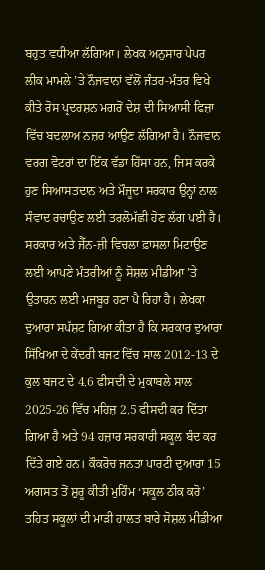ਬਹੁਤ ਵਧੀਆ ਲੱਗਿਆ। ਲੇਖਕ ਅਨੁਸਾਰ ਪੇਪਰ ਲੀਕ ਮਾਮਲੇ ’ਤੇ ਨੌਜਵਾਨਾਂ ਵੱਲੋਂ ਜੰਤਰ-ਮੰਤਰ ਵਿਖੇ ਕੀਤੇ ਰੋਸ ਪ੍ਰਦਰਸ਼ਨ ਮਗਰੋਂ ਦੇਸ਼ ਦੀ ਸਿਆਸੀ ਫਿਜ਼ਾ ਵਿੱਚ ਬਦਲਾਅ ਨਜ਼ਰ ਆਉਣ ਲੱਗਿਆ ਹੈ। ਨੌਜਵਾਨ ਵਰਗ ਵੋਟਰਾਂ ਦਾ ਇੱਕ ਵੱਡਾ ਹਿੱਸਾ ਹਨ, ਜਿਸ ਕਰਕੇ ਹੁਣ ਸਿਆਸਤਦਾਨ ਅਤੇ ਮੌਜੂਦਾ ਸਰਕਾਰ ਉਨ੍ਹਾਂ ਨਾਲ ਸੰਵਾਦ ਰਚਾਉਣ ਲਈ ਤਰਲੋਮੱਛੀ ਹੋਣ ਲੱਗ ਪਈ ਹੈ। ਸਰਕਾਰ ਅਤੇ ਜੈੱਨ-ਜ਼ੀ ਵਿਚਲਾ ਫ਼ਾਸਲਾ ਮਿਟਾਉਣ ਲਈ ਆਪਣੇ ਮੰਤਰੀਆਂ ਨੂੰ ਸੋਸ਼ਲ ਮੀਡੀਆ ’ਤੇ ਉਤਾਰਨ ਲਈ ਮਜਬੂਰ ਹਣਾ ਪੈ ਰਿਹਾ ਹੈ। ਲੇਖਕਾ ਦੁਆਰਾ ਸਪੱਸ਼ਟ ਗਿਆ ਕੀਤਾ ਹੈ ਕਿ ਸਰਕਾਰ ਦੁਆਰਾ ਸਿੱਖਿਆ ਦੇ ਕੇਂਦਰੀ ਬਜਟ ਵਿੱਚ ਸਾਲ 2012-13 ਦੇ ਕੁਲ ਬਜਟ ਦੇ 4.6 ਫੀਸਦੀ ਦੇ ਮੁਕਾਬਲੇ ਸਾਲ 2025-26 ਵਿੱਚ ਮਹਿਜ਼ 2.5 ਫੀਸਦੀ ਕਰ ਦਿੱਤਾ ਗਿਆ ਹੈ ਅਤੇ 94 ਹਜ਼ਾਰ ਸਰਕਾਰੀ ਸਕੂਲ ਬੰਦ ਕਰ ਦਿੱਤੇ ਗਏ ਹਨ। ਕੌਕਰੋਚ ਜਨਤਾ ਪਾਰਟੀ ਦੁਆਰਾ 15 ਅਗਸਤ ਤੋਂ ਸ਼ੁਰੂ ਕੀਤੀ ਮੁਹਿੰਮ ‘ਸਕੂਲ ਠੀਕ ਕਰੋ’ ਤਹਿਤ ਸਕੂਲਾਂ ਦੀ ਮਾੜੀ ਹਾਲਤ ਬਾਰੇ ਸੋਸ਼ਲ ਮੀਡੀਆ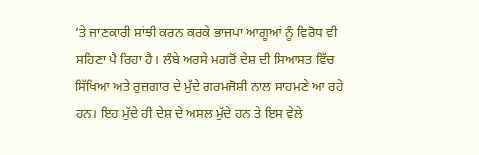’ਤੇ ਜਾਣਕਾਰੀ ਸਾਂਝੀ ਕਰਨ ਕਰਕੇ ਭਾਜਪਾ ਆਗੂਆਂ ਨੂੰ ਵਿਰੋਧ ਵੀ ਸਹਿਣਾ ਪੈ ਰਿਹਾ ਹੈ। ਲੰਬੇ ਅਰਸੇ ਮਗਰੋਂ ਦੇਸ਼ ਦੀ ਸਿਆਸਤ ਵਿੱਚ ਸਿੱਖਿਆ ਅਤੇ ਰੁਜ਼ਗਾਰ ਦੇ ਮੁੱਦੇ ਗਰਮਜੋਸ਼ੀ ਨਾਲ ਸਾਹਮਣੇ ਆ ਰਹੇ ਹਨ। ਇਹ ਮੁੱਦੇ ਹੀ ਦੇਸ਼ ਦੇ ਅਸਲ ਮੁੱਦੇ ਹਨ ਤੇ ਇਸ ਵੇਲੇ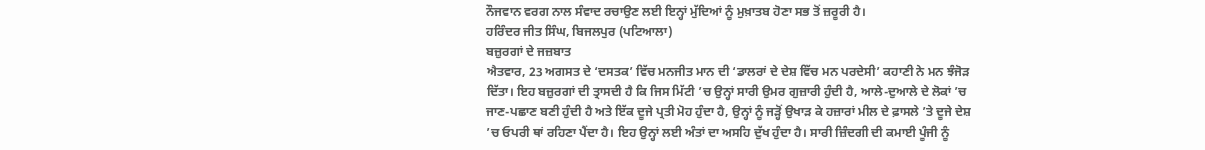ਨੌਜਵਾਨ ਵਰਗ ਨਾਲ ਸੰਵਾਦ ਰਚਾਉਣ ਲਈ ਇਨ੍ਹਾਂ ਮੁੱਦਿਆਂ ਨੂੰ ਮੁਖ਼ਾਤਬ ਹੋਣਾ ਸਭ ਤੋਂ ਜ਼ਰੂਰੀ ਹੈ।
ਹਰਿੰਦਰ ਜੀਤ ਸਿੰਘ, ਬਿਜਲਪੁਰ (ਪਟਿਆਲਾ)
ਬਜ਼ੁਰਗਾਂ ਦੇ ਜਜ਼ਬਾਤ
ਐਤਵਾਰ, 23 ਅਗਸਤ ਦੇ ‘ਦਸਤਕ’ ਵਿੱਚ ਮਨਜੀਤ ਮਾਨ ਦੀ ‘ਡਾਲਰਾਂ ਦੇ ਦੇਸ਼ ਵਿੱਚ ਮਨ ਪਰਦੇਸੀ’ ਕਹਾਣੀ ਨੇ ਮਨ ਝੰਜੋੜ ਦਿੱਤਾ। ਇਹ ਬਜ਼ੁਰਗਾਂ ਦੀ ਤ੍ਰਾਸਦੀ ਹੈ ਕਿ ਜਿਸ ਮਿੱਟੀ ’ਚ ਉਨ੍ਹਾਂ ਸਾਰੀ ਉਮਰ ਗੁਜ਼ਾਰੀ ਹੁੰਦੀ ਹੈ, ਆਲੇ-ਦੁਆਲੇ ਦੇ ਲੋਕਾਂ ’ਚ ਜਾਣ-ਪਛਾਣ ਬਣੀ ਹੁੰਦੀ ਹੈ ਅਤੇ ਇੱਕ ਦੂਜੇ ਪ੍ਰਤੀ ਮੋਹ ਹੁੰਦਾ ਹੈ, ਉਨ੍ਹਾਂ ਨੂੰ ਜੜ੍ਹੋਂ ਉਖਾੜ ਕੇ ਹਜ਼ਾਰਾਂ ਮੀਲ ਦੇ ਫ਼ਾਸਲੇ ’ਤੇ ਦੂਜੇ ਦੇਸ਼ ’ਚ ਓਪਰੀ ਥਾਂ ਰਹਿਣਾ ਪੈਂਦਾ ਹੈ। ਇਹ ਉਨ੍ਹਾਂ ਲਈ ਅੰਤਾਂ ਦਾ ਅਸਹਿ ਦੁੱਖ ਹੁੰਦਾ ਹੈ। ਸਾਰੀ ਜ਼ਿੰਦਗੀ ਦੀ ਕਮਾਈ ਪੂੰਜੀ ਨੂੰ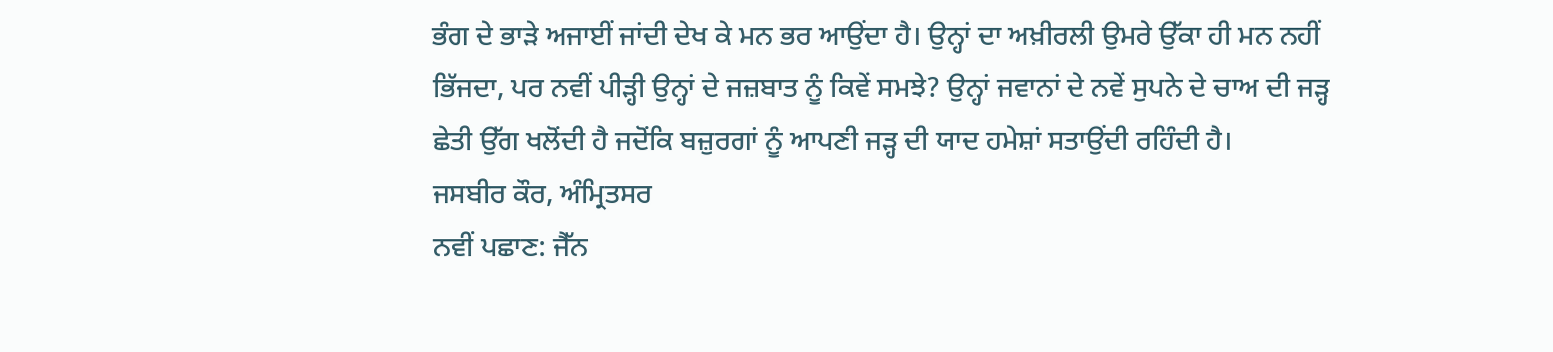ਭੰਗ ਦੇ ਭਾੜੇ ਅਜਾਈਂ ਜਾਂਦੀ ਦੇਖ ਕੇ ਮਨ ਭਰ ਆਉਂਦਾ ਹੈ। ਉਨ੍ਹਾਂ ਦਾ ਅਖ਼ੀਰਲੀ ਉਮਰੇ ਉੱਕਾ ਹੀ ਮਨ ਨਹੀਂ ਭਿੱਜਦਾ, ਪਰ ਨਵੀਂ ਪੀੜ੍ਹੀ ਉਨ੍ਹਾਂ ਦੇ ਜਜ਼ਬਾਤ ਨੂੰ ਕਿਵੇਂ ਸਮਝੇ? ਉਨ੍ਹਾਂ ਜਵਾਨਾਂ ਦੇ ਨਵੇਂ ਸੁਪਨੇ ਦੇ ਚਾਅ ਦੀ ਜੜ੍ਹ ਛੇਤੀ ਉੱਗ ਖਲੋਂਦੀ ਹੈ ਜਦੋਂਕਿ ਬਜ਼ੁਰਗਾਂ ਨੂੰ ਆਪਣੀ ਜੜ੍ਹ ਦੀ ਯਾਦ ਹਮੇਸ਼ਾਂ ਸਤਾਉਂਦੀ ਰਹਿੰਦੀ ਹੈ।
ਜਸਬੀਰ ਕੌਰ, ਅੰਮ੍ਰਿਤਸਰ
ਨਵੀਂ ਪਛਾਣ: ਜੈੱਨ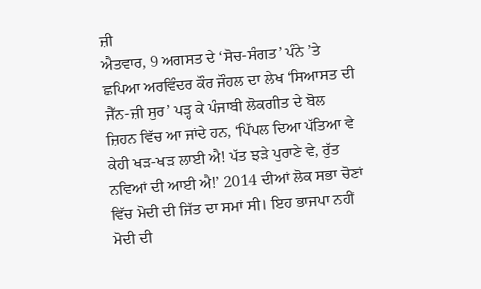ਜ਼ੀ
ਐਤਵਾਰ, 9 ਅਗਸਤ ਦੇ ‘ਸੋਚ-ਸੰਗਤ’ ਪੰਨੇ ’ਤੇ ਛਪਿਆ ਅਰਵਿੰਦਰ ਕੌਰ ਜੌਹਲ ਦਾ ਲੇਖ ‘ਸਿਆਸਤ ਦੀ ਜੈੱਨ-ਜ਼ੀ ਸੁਰ’ ਪੜ੍ਹ ਕੇ ਪੰਜਾਬੀ ਲੋਕਗੀਤ ਦੇ ਬੋਲ ਜ਼ਿਹਨ ਵਿੱਚ ਆ ਜਾਂਦੇ ਹਨ, ‘ਪਿੱਪਲ ਦਿਆ ਪੱਤਿਆ ਵੇ ਕੇਹੀ ਖੜ-ਖੜ ਲਾਈ ਐ! ਪੱਤ ਝੜੇ ਪੁਰਾਣੇ ਵੇ, ਰੁੱਤ ਨਵਿਆਂ ਦੀ ਆਈ ਐ!’ 2014 ਦੀਆਂ ਲੋਕ ਸਭਾ ਚੋਣਾਂ ਵਿੱਚ ਮੋਦੀ ਦੀ ਜਿੱਤ ਦਾ ਸਮਾਂ ਸੀ। ਇਹ ਭਾਜਪਾ ਨਹੀਂ ਮੋਦੀ ਦੀ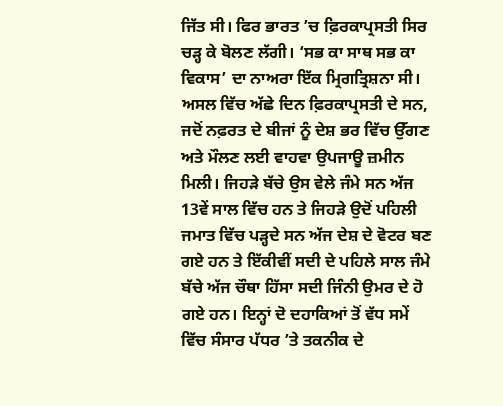ਜਿੱਤ ਸੀ। ਫਿਰ ਭਾਰਤ ’ਚ ਫ਼ਿਰਕਾਪ੍ਰਸਤੀ ਸਿਰ ਚੜ੍ਹ ਕੇ ਬੋਲਣ ਲੱਗੀ। ‘ਸਭ ਕਾ ਸਾਥ ਸਭ ਕਾ ਵਿਕਾਸ’ ਦਾ ਨਾਅਰਾ ਇੱਕ ਮ੍ਰਿਗਤ੍ਰਿਸ਼ਨਾ ਸੀ। ਅਸਲ ਵਿੱਚ ਅੱਛੇ ਦਿਨ ਫ਼ਿਰਕਾਪ੍ਰਸਤੀ ਦੇ ਸਨ, ਜਦੋਂ ਨਫ਼ਰਤ ਦੇ ਬੀਜਾਂ ਨੂੰ ਦੇਸ਼ ਭਰ ਵਿੱਚ ਉੱਗਣ ਅਤੇ ਮੌਲਣ ਲਈ ਵਾਹਵਾ ਉਪਜਾਊ ਜ਼ਮੀਨ ਮਿਲੀ। ਜਿਹੜੇ ਬੱਚੇ ਉਸ ਵੇਲੇ ਜੰਮੇ ਸਨ ਅੱਜ 13ਵੇਂ ਸਾਲ ਵਿੱਚ ਹਨ ਤੇ ਜਿਹੜੇ ਉਦੋਂ ਪਹਿਲੀ ਜਮਾਤ ਵਿੱਚ ਪੜ੍ਹਦੇ ਸਨ ਅੱਜ ਦੇਸ਼ ਦੇ ਵੋਟਰ ਬਣ ਗਏ ਹਨ ਤੇ ਇੱਕੀਵੀਂ ਸਦੀ ਦੇ ਪਹਿਲੇ ਸਾਲ ਜੰਮੇ ਬੱਚੇ ਅੱਜ ਚੌਥਾ ਹਿੱਸਾ ਸਦੀ ਜਿੰਨੀ ਉਮਰ ਦੇ ਹੋ ਗਏ ਹਨ। ਇਨ੍ਹਾਂ ਦੋ ਦਹਾਕਿਆਂ ਤੋਂ ਵੱਧ ਸਮੇਂ ਵਿੱਚ ਸੰਸਾਰ ਪੱਧਰ ’ਤੇ ਤਕਨੀਕ ਦੇ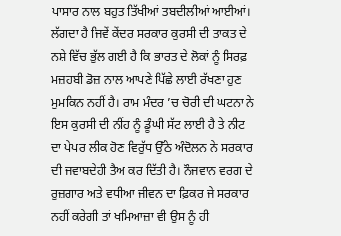ਪਾਸਾਰ ਨਾਲ ਬਹੁਤ ਤਿੱਖੀਆਂ ਤਬਦੀਲੀਆਂ ਆਈਆਂ। ਲੱਗਦਾ ਹੈ ਜਿਵੇਂ ਕੇਂਦਰ ਸਰਕਾਰ ਕੁਰਸੀ ਦੀ ਤਾਕਤ ਦੇ ਨਸ਼ੇ ਵਿੱਚ ਭੁੱਲ ਗਈ ਹੈ ਕਿ ਭਾਰਤ ਦੇ ਲੋਕਾਂ ਨੂੰ ਸਿਰਫ਼ ਮਜ਼ਹਬੀ ਡੋਜ਼ ਨਾਲ ਆਪਣੇ ਪਿੱਛੇ ਲਾਈ ਰੱਖਣਾ ਹੁਣ ਮੁਮਕਿਨ ਨਹੀਂ ਹੈ। ਰਾਮ ਮੰਦਰ ’ਚ ਚੋਰੀ ਦੀ ਘਟਨਾ ਨੇ ਇਸ ਕੁਰਸੀ ਦੀ ਨੀਂਹ ਨੂੰ ਡੂੰਘੀ ਸੱਟ ਲਾਈ ਹੈ ਤੇ ਨੀਟ ਦਾ ਪੇਪਰ ਲੀਕ ਹੋਣ ਵਿਰੁੱਧ ਉੱਠੇ ਅੰਦੋਲਨ ਨੇ ਸਰਕਾਰ ਦੀ ਜਵਾਬਦੇਹੀ ਤੈਅ ਕਰ ਦਿੱਤੀ ਹੈ। ਨੌਜਵਾਨ ਵਰਗ ਦੇ ਰੁਜ਼ਗਾਰ ਅਤੇ ਵਧੀਆ ਜੀਵਨ ਦਾ ਫ਼ਿਕਰ ਜੇ ਸਰਕਾਰ ਨਹੀਂ ਕਰੇਗੀ ਤਾਂ ਖਮਿਆਜ਼ਾ ਵੀ ਉਸ ਨੂੰ ਹੀ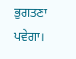ਭੁਗਤਣਾ ਪਵੇਗਾ।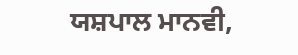ਯਸ਼ਪਾਲ ਮਾਨਵੀ,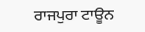ਰਾਜਪੁਰਾ ਟਾਊਨ